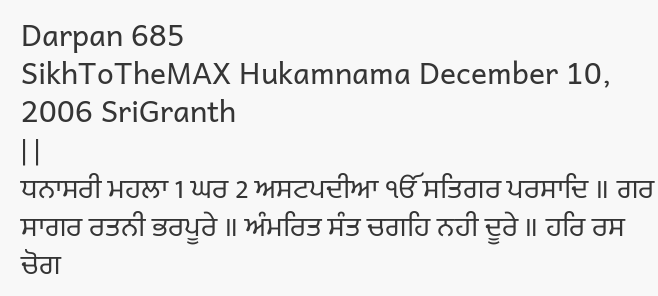Darpan 685
SikhToTheMAX Hukamnama December 10, 2006 SriGranth
| |
ਧਨਾਸਰੀ ਮਹਲਾ 1 ਘਰ 2 ਅਸਟਪਦੀਆ ੴ ਸਤਿਗਰ ਪਰਸਾਦਿ ॥ ਗਰ ਸਾਗਰ ਰਤਨੀ ਭਰਪੂਰੇ ॥ ਅੰਮਰਿਤ ਸੰਤ ਚਗਹਿ ਨਹੀ ਦੂਰੇ ॥ ਹਰਿ ਰਸ ਚੋਗ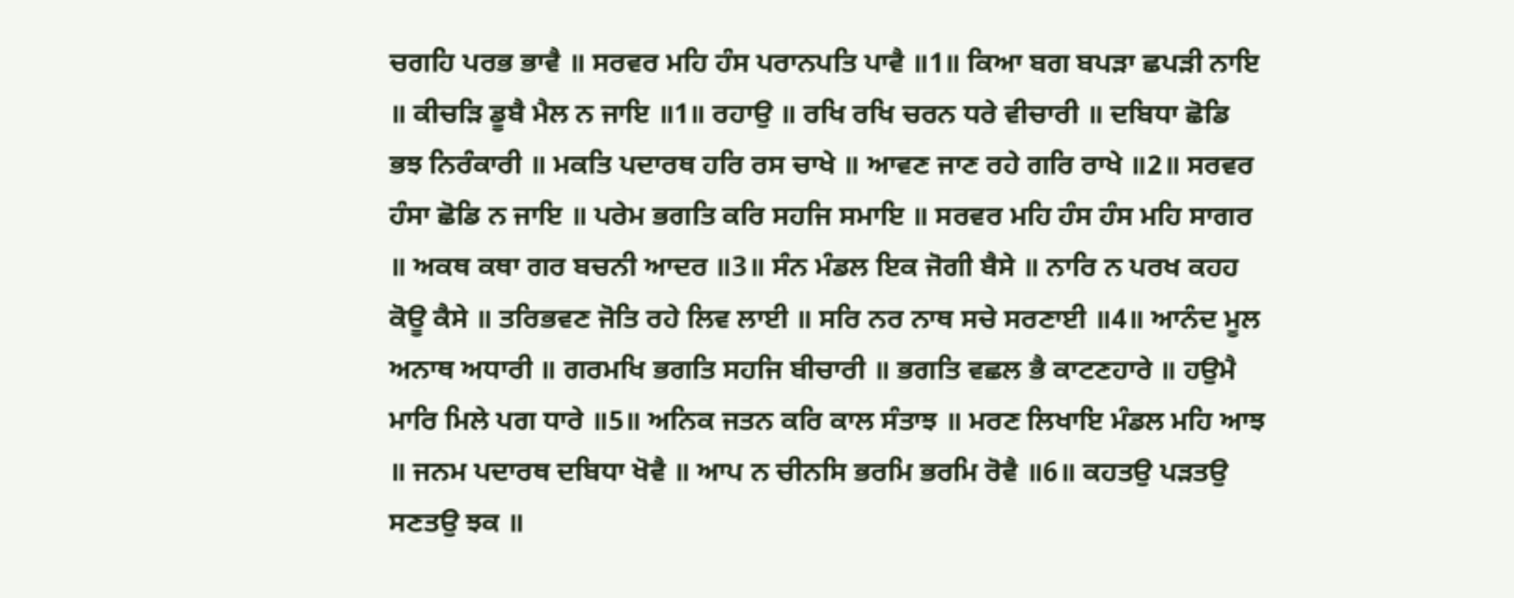ਚਗਹਿ ਪਰਭ ਭਾਵੈ ॥ ਸਰਵਰ ਮਹਿ ਹੰਸ ਪਰਾਨਪਤਿ ਪਾਵੈ ॥1॥ ਕਿਆ ਬਗ ਬਪੜਾ ਛਪੜੀ ਨਾਇ ॥ ਕੀਚੜਿ ਡੂਬੈ ਮੈਲ ਨ ਜਾਇ ॥1॥ ਰਹਾਉ ॥ ਰਖਿ ਰਖਿ ਚਰਨ ਧਰੇ ਵੀਚਾਰੀ ॥ ਦਬਿਧਾ ਛੋਡਿ ਭਝ ਨਿਰੰਕਾਰੀ ॥ ਮਕਤਿ ਪਦਾਰਥ ਹਰਿ ਰਸ ਚਾਖੇ ॥ ਆਵਣ ਜਾਣ ਰਹੇ ਗਰਿ ਰਾਖੇ ॥2॥ ਸਰਵਰ ਹੰਸਾ ਛੋਡਿ ਨ ਜਾਇ ॥ ਪਰੇਮ ਭਗਤਿ ਕਰਿ ਸਹਜਿ ਸਮਾਇ ॥ ਸਰਵਰ ਮਹਿ ਹੰਸ ਹੰਸ ਮਹਿ ਸਾਗਰ ॥ ਅਕਥ ਕਥਾ ਗਰ ਬਚਨੀ ਆਦਰ ॥3॥ ਸੰਨ ਮੰਡਲ ਇਕ ਜੋਗੀ ਬੈਸੇ ॥ ਨਾਰਿ ਨ ਪਰਖ ਕਹਹ ਕੋਊ ਕੈਸੇ ॥ ਤਰਿਭਵਣ ਜੋਤਿ ਰਹੇ ਲਿਵ ਲਾਈ ॥ ਸਰਿ ਨਰ ਨਾਥ ਸਚੇ ਸਰਣਾਈ ॥4॥ ਆਨੰਦ ਮੂਲ ਅਨਾਥ ਅਧਾਰੀ ॥ ਗਰਮਖਿ ਭਗਤਿ ਸਹਜਿ ਬੀਚਾਰੀ ॥ ਭਗਤਿ ਵਛਲ ਭੈ ਕਾਟਣਹਾਰੇ ॥ ਹਉਮੈ ਮਾਰਿ ਮਿਲੇ ਪਗ ਧਾਰੇ ॥5॥ ਅਨਿਕ ਜਤਨ ਕਰਿ ਕਾਲ ਸੰਤਾਝ ॥ ਮਰਣ ਲਿਖਾਇ ਮੰਡਲ ਮਹਿ ਆਝ ॥ ਜਨਮ ਪਦਾਰਥ ਦਬਿਧਾ ਖੋਵੈ ॥ ਆਪ ਨ ਚੀਨਸਿ ਭਰਮਿ ਭਰਮਿ ਰੋਵੈ ॥6॥ ਕਹਤਉ ਪੜਤਉ ਸਣਤਉ ਝਕ ॥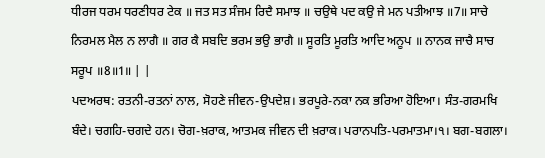ਧੀਰਜ ਧਰਮ ਧਰਣੀਧਰ ਟੇਕ ॥ ਜਤ ਸਤ ਸੰਜਮ ਰਿਦੈ ਸਮਾਝ ॥ ਚਉਥੇ ਪਦ ਕਉ ਜੇ ਮਨ ਪਤੀਆਝ ॥7॥ ਸਾਚੇ ਨਿਰਮਲ ਮੈਲ ਨ ਲਾਗੈ ॥ ਗਰ ਕੈ ਸਬਦਿ ਭਰਮ ਭਉ ਭਾਗੈ ॥ ਸੂਰਤਿ ਮੂਰਤਿ ਆਦਿ ਅਨੂਪ ॥ ਨਾਨਕ ਜਾਚੈ ਸਾਚ ਸਰੂਪ ॥8॥1॥ | |
ਪਦਅਰਥ: ਰਤਨੀ-ਰਤਨਾਂ ਨਾਲ, ਸੋਹਣੇ ਜੀਵਨ-ਉਪਦੇਸ਼। ਭਰਪੂਰੇ-ਨਕਾ ਨਕ ਭਰਿਆ ਹੋਇਆ। ਸੰਤ-ਗਰਮਖਿ ਬੰਦੇ। ਚਗਹਿ-ਚਗਦੇ ਹਨ। ਚੋਗ-ਖ਼ਰਾਕ, ਆਤਮਕ ਜੀਵਨ ਦੀ ਖ਼ਰਾਕ। ਪਰਾਨਪਤਿ-ਪਰਮਾਤਮਾ।੧। ਬਗ-ਬਗਲਾ।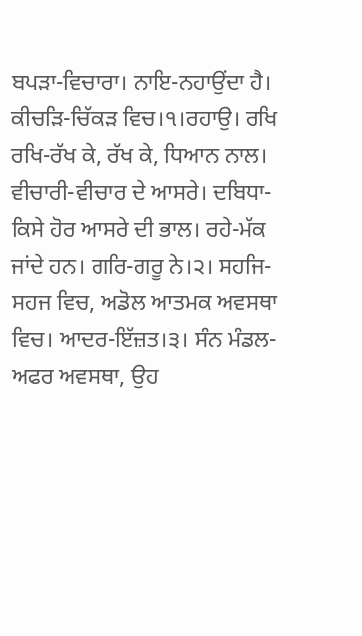ਬਪੜਾ-ਵਿਚਾਰਾ। ਨਾਇ-ਨਹਾਉਂਦਾ ਹੈ। ਕੀਚੜਿ-ਚਿੱਕੜ ਵਿਚ।੧।ਰਹਾਉ। ਰਖਿ ਰਖਿ-ਰੱਖ ਕੇ, ਰੱਖ ਕੇ, ਧਿਆਨ ਨਾਲ। ਵੀਚਾਰੀ-ਵੀਚਾਰ ਦੇ ਆਸਰੇ। ਦਬਿਧਾ-ਕਿਸੇ ਹੋਰ ਆਸਰੇ ਦੀ ਭਾਲ। ਰਹੇ-ਮੱਕ ਜਾਂਦੇ ਹਨ। ਗਰਿ-ਗਰੂ ਨੇ।੨। ਸਹਜਿ-ਸਹਜ ਵਿਚ, ਅਡੋਲ ਆਤਮਕ ਅਵਸਥਾ ਵਿਚ। ਆਦਰ-ਇੱਜ਼ਤ।੩। ਸੰਨ ਮੰਡਲ-ਅਫਰ ਅਵਸਥਾ, ਉਹ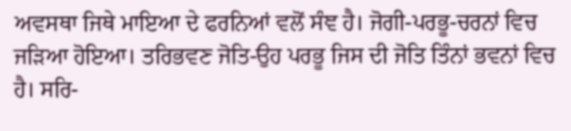ਅਵਸਥਾ ਜਿਥੇ ਮਾਇਆ ਦੇ ਫਰਨਿਆਂ ਵਲੋਂ ਸੰਞ ਹੈ। ਜੋਗੀ-ਪਰਭੂ-ਚਰਨਾਂ ਵਿਚ ਜੜਿਆ ਹੋਇਆ। ਤਰਿਭਵਣ ਜੋਤਿ-ਉਹ ਪਰਭੂ ਜਿਸ ਦੀ ਜੋਤਿ ਤਿੰਨਾਂ ਭਵਨਾਂ ਵਿਚ ਹੈ। ਸਰਿ-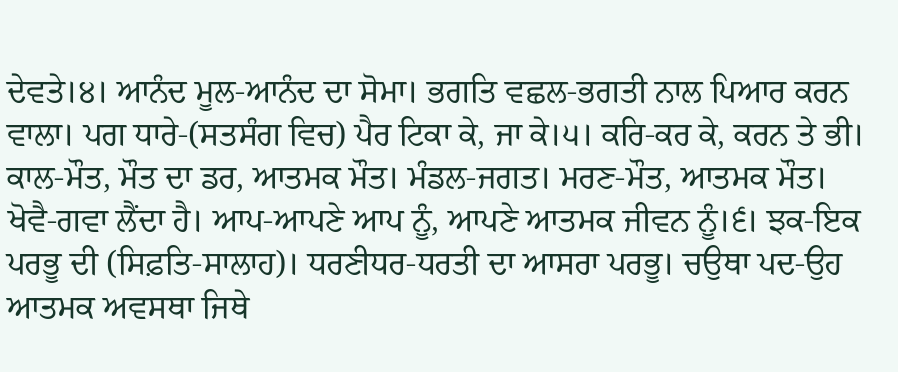ਦੇਵਤੇ।੪। ਆਨੰਦ ਮੂਲ-ਆਨੰਦ ਦਾ ਸੋਮਾ। ਭਗਤਿ ਵਛਲ-ਭਗਤੀ ਨਾਲ ਪਿਆਰ ਕਰਨ ਵਾਲਾ। ਪਗ ਧਾਰੇ-(ਸਤਸੰਗ ਵਿਚ) ਪੈਰ ਟਿਕਾ ਕੇ, ਜਾ ਕੇ।੫। ਕਰਿ-ਕਰ ਕੇ, ਕਰਨ ਤੇ ਭੀ। ਕਾਲ-ਮੌਤ, ਮੌਤ ਦਾ ਡਰ, ਆਤਮਕ ਮੌਤ। ਮੰਡਲ-ਜਗਤ। ਮਰਣ-ਮੌਤ, ਆਤਮਕ ਮੌਤ। ਖੋਵੈ-ਗਵਾ ਲੈਂਦਾ ਹੈ। ਆਪ-ਆਪਣੇ ਆਪ ਨੂੰ, ਆਪਣੇ ਆਤਮਕ ਜੀਵਨ ਨੂੰ।੬। ਝਕ-ਇਕ ਪਰਭੂ ਦੀ (ਸਿਫ਼ਤਿ-ਸਾਲਾਹ)। ਧਰਣੀਧਰ-ਧਰਤੀ ਦਾ ਆਸਰਾ ਪਰਭੂ। ਚਉਥਾ ਪਦ-ਉਹ ਆਤਮਕ ਅਵਸਥਾ ਜਿਥੇ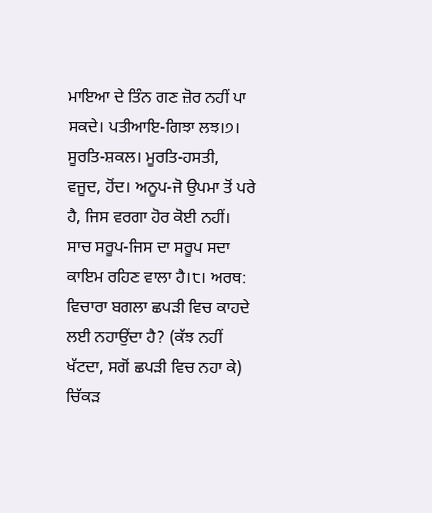ਮਾਇਆ ਦੇ ਤਿੰਨ ਗਣ ਜ਼ੋਰ ਨਹੀਂ ਪਾ ਸਕਦੇ। ਪਤੀਆਇ-ਗਿਝਾ ਲਝ।੭। ਸੂਰਤਿ-ਸ਼ਕਲ। ਮੂਰਤਿ-ਹਸਤੀ, ਵਜੂਦ, ਹੋਂਦ। ਅਨੂਪ-ਜੋ ਉਪਮਾ ਤੋਂ ਪਰੇ ਹੈ, ਜਿਸ ਵਰਗਾ ਹੋਰ ਕੋਈ ਨਹੀਂ। ਸਾਚ ਸਰੂਪ-ਜਿਸ ਦਾ ਸਰੂਪ ਸਦਾ ਕਾਇਮ ਰਹਿਣ ਵਾਲਾ ਹੈ।੮। ਅਰਥ: ਵਿਚਾਰਾ ਬਗਲਾ ਛਪੜੀ ਵਿਚ ਕਾਹਦੇ ਲਈ ਨਹਾਉਂਦਾ ਹੈ? (ਕੱਝ ਨਹੀਂ ਖੱਟਦਾ, ਸਗੋਂ ਛਪੜੀ ਵਿਚ ਨਹਾ ਕੇ) ਚਿੱਕੜ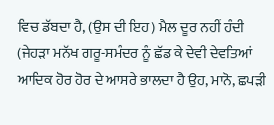ਵਿਚ ਡੱਬਦਾ ਹੈ, (ਉਸ ਦੀ ਇਹ) ਮੈਲ ਦੂਰ ਨਹੀਂ ਹੰਦੀ (ਜੇਹੜਾ ਮਨੱਖ ਗਰੂ-ਸਮੰਦਰ ਨੂੰ ਛੱਡ ਕੇ ਦੇਵੀ ਦੇਵਤਿਆਂ ਆਦਿਕ ਹੋਰ ਹੋਰ ਦੇ ਆਸਰੇ ਭਾਲਦਾ ਹੈ ਉਹ, ਮਾਨੋ, ਛਪੜੀ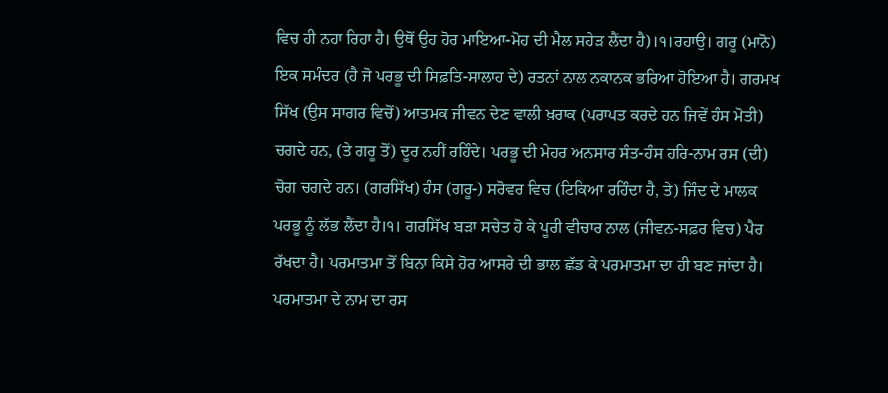ਵਿਚ ਹੀ ਨਹਾ ਰਿਹਾ ਹੈ। ਉਥੋਂ ਉਹ ਹੋਰ ਮਾਇਆ-ਮੋਹ ਦੀ ਮੈਲ ਸਹੇੜ ਲੈਂਦਾ ਹੈ)।੧।ਰਹਾਉ। ਗਰੂ (ਮਾਨੋ) ਇਕ ਸਮੰਦਰ (ਹੈ ਜੋ ਪਰਭੂ ਦੀ ਸਿਫ਼ਤਿ-ਸਾਲਾਹ ਦੇ) ਰਤਨਾਂ ਨਾਲ ਨਕਾਨਕ ਭਰਿਆ ਹੋਇਆ ਹੈ। ਗਰਮਖ ਸਿੱਖ (ਉਸ ਸਾਗਰ ਵਿਚੋਂ) ਆਤਮਕ ਜੀਵਨ ਦੇਣ ਵਾਲੀ ਖ਼ਰਾਕ (ਪਰਾਪਤ ਕਰਦੇ ਹਨ ਜਿਵੇਂ ਹੰਸ ਮੋਤੀ) ਚਗਦੇ ਹਨ, (ਤੇ ਗਰੂ ਤੋਂ) ਦੂਰ ਨਹੀਂ ਰਹਿੰਦੇ। ਪਰਭੂ ਦੀ ਮੇਹਰ ਅਨਸਾਰ ਸੰਤ-ਹੰਸ ਹਰਿ-ਨਾਮ ਰਸ (ਦੀ) ਚੋਗ ਚਗਦੇ ਹਨ। (ਗਰਸਿੱਖ) ਹੰਸ (ਗਰੂ-) ਸਰੋਵਰ ਵਿਚ (ਟਿਕਿਆ ਰਹਿੰਦਾ ਹੈ, ਤੇ) ਜਿੰਦ ਦੇ ਮਾਲਕ ਪਰਭੂ ਨੂੰ ਲੱਭ ਲੈਂਦਾ ਹੈ।੧। ਗਰਸਿੱਖ ਬੜਾ ਸਚੇਤ ਹੋ ਕੇ ਪੂਰੀ ਵੀਚਾਰ ਨਾਲ (ਜੀਵਨ-ਸਫ਼ਰ ਵਿਚ) ਪੈਰ ਰੱਖਦਾ ਹੈ। ਪਰਮਾਤਮਾ ਤੋਂ ਬਿਨਾ ਕਿਸੇ ਹੋਰ ਆਸਰੇ ਦੀ ਭਾਲ ਛੱਡ ਕੇ ਪਰਮਾਤਮਾ ਦਾ ਹੀ ਬਣ ਜਾਂਦਾ ਹੈ। ਪਰਮਾਤਮਾ ਦੇ ਨਾਮ ਦਾ ਰਸ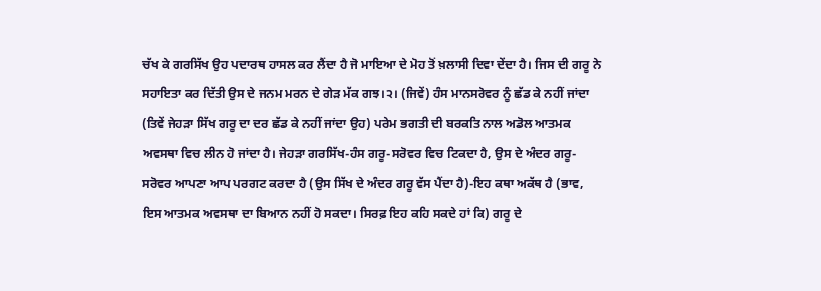ਚੱਖ ਕੇ ਗਰਸਿੱਖ ਉਹ ਪਦਾਰਥ ਹਾਸਲ ਕਰ ਲੈਂਦਾ ਹੈ ਜੋ ਮਾਇਆ ਦੇ ਮੋਹ ਤੋਂ ਖ਼ਲਾਸੀ ਦਿਵਾ ਦੇਂਦਾ ਹੈ। ਜਿਸ ਦੀ ਗਰੂ ਨੇ ਸਹਾਇਤਾ ਕਰ ਦਿੱਤੀ ਉਸ ਦੇ ਜਨਮ ਮਰਨ ਦੇ ਗੇੜ ਮੱਕ ਗਝ।੨। (ਜਿਵੇਂ) ਹੰਸ ਮਾਨਸਰੋਵਰ ਨੂੰ ਛੱਡ ਕੇ ਨਹੀਂ ਜਾਂਦਾ (ਤਿਵੇਂ ਜੇਹੜਾ ਸਿੱਖ ਗਰੂ ਦਾ ਦਰ ਛੱਡ ਕੇ ਨਹੀਂ ਜਾਂਦਾ ਉਹ) ਪਰੇਮ ਭਗਤੀ ਦੀ ਬਰਕਤਿ ਨਾਲ ਅਡੋਲ ਆਤਮਕ ਅਵਸਥਾ ਵਿਚ ਲੀਨ ਹੋ ਜਾਂਦਾ ਹੈ। ਜੇਹੜਾ ਗਰਸਿੱਖ-ਹੰਸ ਗਰੂ-ਸਰੋਵਰ ਵਿਚ ਟਿਕਦਾ ਹੈ, ਉਸ ਦੇ ਅੰਦਰ ਗਰੂ-ਸਰੋਵਰ ਆਪਣਾ ਆਪ ਪਰਗਟ ਕਰਦਾ ਹੈ (ਉਸ ਸਿੱਖ ਦੇ ਅੰਦਰ ਗਰੂ ਵੱਸ ਪੈਂਦਾ ਹੈ)-ਇਹ ਕਥਾ ਅਕੱਥ ਹੈ (ਭਾਵ, ਇਸ ਆਤਮਕ ਅਵਸਥਾ ਦਾ ਬਿਆਨ ਨਹੀਂ ਹੋ ਸਕਦਾ। ਸਿਰਫ਼ ਇਹ ਕਹਿ ਸਕਦੇ ਹਾਂ ਕਿ) ਗਰੂ ਦੇ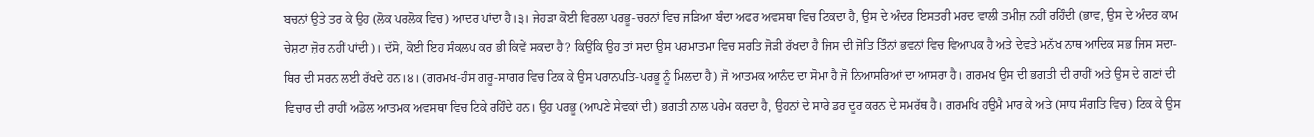ਬਚਨਾਂ ਉਤੇ ਤਰ ਕੇ ਉਹ (ਲੋਕ ਪਰਲੋਕ ਵਿਚ) ਆਦਰ ਪਾਂਦਾ ਹੈ।੩। ਜੇਹੜਾ ਕੋਈ ਵਿਰਲਾ ਪਰਭੂ-ਚਰਨਾਂ ਵਿਚ ਜੜਿਆ ਬੰਦਾ ਅਫਰ ਅਵਸਥਾ ਵਿਚ ਟਿਕਦਾ ਹੈ, ਉਸ ਦੇ ਅੰਦਰ ਇਸਤਰੀ ਮਰਦ ਵਾਲੀ ਤਮੀਜ਼ ਨਹੀਂ ਰਹਿੰਦੀ (ਭਾਵ, ਉਸ ਦੇ ਅੰਦਰ ਕਾਮ ਚੇਸ਼ਟਾ ਜ਼ੋਰ ਨਹੀਂ ਪਾਂਦੀ)। ਦੱਸੋ, ਕੋਈ ਇਹ ਸੰਕਲਪ ਕਰ ਭੀ ਕਿਵੇਂ ਸਕਦਾ ਹੈ? ਕਿਉਂਕਿ ਉਹ ਤਾਂ ਸਦਾ ਉਸ ਪਰਮਾਤਮਾ ਵਿਚ ਸਰਤਿ ਜੋੜੀ ਰੱਖਦਾ ਹੈ ਜਿਸ ਦੀ ਜੋਤਿ ਤਿੰਨਾਂ ਭਵਨਾਂ ਵਿਚ ਵਿਆਪਕ ਹੈ ਅਤੇ ਦੇਵਤੇ ਮਨੱਖ ਨਾਥ ਆਦਿਕ ਸਭ ਜਿਸ ਸਦਾ-ਥਿਰ ਦੀ ਸਰਨ ਲਈ ਰੱਖਦੇ ਹਨ।੪। (ਗਰਮਖ-ਹੰਸ ਗਰੂ-ਸਾਗਰ ਵਿਚ ਟਿਕ ਕੇ ਉਸ ਪਰਾਨਪਤਿ-ਪਰਭੂ ਨੂੰ ਮਿਲਦਾ ਹੈ) ਜੋ ਆਤਮਕ ਆਨੰਦ ਦਾ ਸੋਮਾ ਹੈ ਜੋ ਨਿਆਸਰਿਆਂ ਦਾ ਆਸਰਾ ਹੈ। ਗਰਮਖ ਉਸ ਦੀ ਭਗਤੀ ਦੀ ਰਾਹੀਂ ਅਤੇ ਉਸ ਦੇ ਗਣਾਂ ਦੀ ਵਿਚਾਰ ਦੀ ਰਾਹੀਂ ਅਡੋਲ ਆਤਮਕ ਅਵਸਥਾ ਵਿਚ ਟਿਕੇ ਰਹਿੰਦੇ ਹਨ। ਉਹ ਪਰਭੂ (ਆਪਣੇ ਸੇਵਕਾਂ ਦੀ) ਭਗਤੀ ਨਾਲ ਪਰੇਮ ਕਰਦਾ ਹੈ, ਉਹਨਾਂ ਦੇ ਸਾਰੇ ਡਰ ਦੂਰ ਕਰਨ ਦੇ ਸਮਰੱਥ ਹੈ। ਗਰਮਖਿ ਹਉਮੈ ਮਾਰ ਕੇ ਅਤੇ (ਸਾਧ ਸੰਗਤਿ ਵਿਚ) ਟਿਕ ਕੇ ਉਸ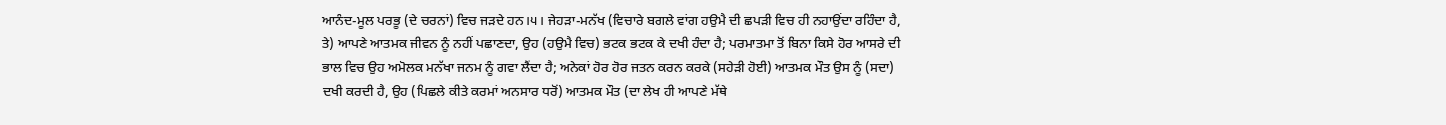ਆਨੰਦ-ਮੂਲ ਪਰਭੂ (ਦੇ ਚਰਨਾਂ) ਵਿਚ ਜੜਦੇ ਹਨ।੫। ਜੇਹੜਾ-ਮਨੱਖ (ਵਿਚਾਰੇ ਬਗਲੇ ਵਾਂਗ ਹਉਮੈ ਦੀ ਛਪੜੀ ਵਿਚ ਹੀ ਨਹਾਉਂਦਾ ਰਹਿੰਦਾ ਹੈ, ਤੇ) ਆਪਣੇ ਆਤਮਕ ਜੀਵਨ ਨੂੰ ਨਹੀਂ ਪਛਾਣਦਾ, ਉਹ (ਹਉਮੈ ਵਿਚ) ਭਟਕ ਭਟਕ ਕੇ ਦਖੀ ਹੰਦਾ ਹੈ; ਪਰਮਾਤਮਾ ਤੋਂ ਬਿਨਾ ਕਿਸੇ ਹੋਰ ਆਸਰੇ ਦੀ ਭਾਲ ਵਿਚ ਉਹ ਅਮੋਲਕ ਮਨੱਖਾ ਜਨਮ ਨੂੰ ਗਵਾ ਲੈਂਦਾ ਹੈ; ਅਨੇਕਾਂ ਹੋਰ ਹੋਰ ਜਤਨ ਕਰਨ ਕਰਕੇ (ਸਹੇੜੀ ਹੋਈ) ਆਤਮਕ ਮੌਤ ਉਸ ਨੂੰ (ਸਦਾ) ਦਖੀ ਕਰਦੀ ਹੈ, ਉਹ (ਪਿਛਲੇ ਕੀਤੇ ਕਰਮਾਂ ਅਨਸਾਰ ਧਰੋਂ) ਆਤਮਕ ਮੌਤ (ਦਾ ਲੇਖ ਹੀ ਆਪਣੇ ਮੱਥੇ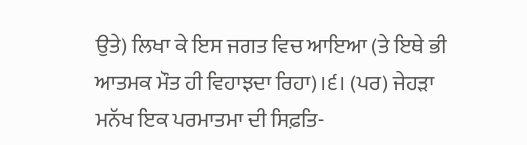ਉਤੇ) ਲਿਖਾ ਕੇ ਇਸ ਜਗਤ ਵਿਚ ਆਇਆ (ਤੇ ਇਥੇ ਭੀ ਆਤਮਕ ਮੌਤ ਹੀ ਵਿਹਾਝਦਾ ਰਿਹਾ)।੬। (ਪਰ) ਜੇਹੜਾ ਮਨੱਖ ਇਕ ਪਰਮਾਤਮਾ ਦੀ ਸਿਫ਼ਤਿ-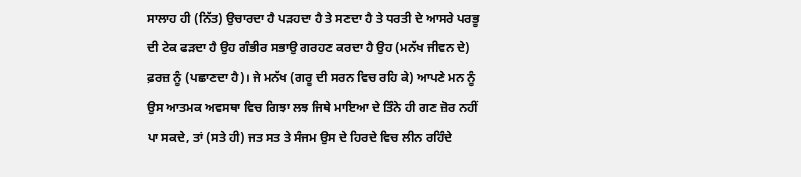ਸਾਲਾਹ ਹੀ (ਨਿੱਤ) ਉਚਾਰਦਾ ਹੈ ਪੜਹਦਾ ਹੈ ਤੇ ਸਣਦਾ ਹੈ ਤੇ ਧਰਤੀ ਦੇ ਆਸਰੇ ਪਰਭੂ ਦੀ ਟੇਕ ਫੜਦਾ ਹੈ ਉਹ ਗੰਭੀਰ ਸਭਾਉ ਗਰਹਣ ਕਰਦਾ ਹੈ ਉਹ (ਮਨੱਖ ਜੀਵਨ ਦੇ) ਫ਼ਰਜ਼ ਨੂੰ (ਪਛਾਣਦਾ ਹੈ)। ਜੇ ਮਨੱਖ (ਗਰੂ ਦੀ ਸਰਨ ਵਿਚ ਰਹਿ ਕੇ) ਆਪਣੇ ਮਨ ਨੂੰ ਉਸ ਆਤਮਕ ਅਵਸਥਾ ਵਿਚ ਗਿਝਾ ਲਝ ਜਿਥੇ ਮਾਇਆ ਦੇ ਤਿੰਨੇ ਹੀ ਗਣ ਜ਼ੋਰ ਨਹੀਂ ਪਾ ਸਕਦੇ, ਤਾਂ (ਸਤੇ ਹੀ) ਜਤ ਸਤ ਤੇ ਸੰਜਮ ਉਸ ਦੇ ਹਿਰਦੇ ਵਿਚ ਲੀਨ ਰਹਿੰਦੇ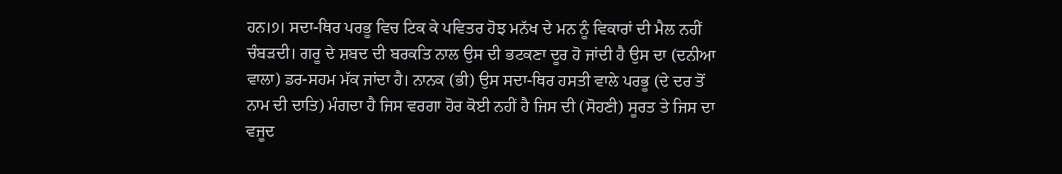ਹਨ।੭। ਸਦਾ-ਥਿਰ ਪਰਭੂ ਵਿਚ ਟਿਕ ਕੇ ਪਵਿਤਰ ਹੋਝ ਮਨੱਖ ਦੇ ਮਨ ਨੂੰ ਵਿਕਾਰਾਂ ਦੀ ਮੈਲ ਨਹੀਂ ਚੰਬੜਦੀ। ਗਰੂ ਦੇ ਸ਼ਬਦ ਦੀ ਬਰਕਤਿ ਨਾਲ ਉਸ ਦੀ ਭਟਕਣਾ ਦੂਰ ਹੋ ਜਾਂਦੀ ਹੈ ਉਸ ਦਾ (ਦਨੀਆ ਵਾਲਾ) ਡਰ-ਸਹਮ ਮੱਕ ਜਾਂਦਾ ਹੈ। ਨਾਨਕ (ਭੀ) ਉਸ ਸਦਾ-ਥਿਰ ਹਸਤੀ ਵਾਲੇ ਪਰਭੂ (ਦੇ ਦਰ ਤੋਂ ਨਾਮ ਦੀ ਦਾਤਿ) ਮੰਗਦਾ ਹੈ ਜਿਸ ਵਰਗਾ ਹੋਰ ਕੋਈ ਨਹੀਂ ਹੈ ਜਿਸ ਦੀ (ਸੋਹਣੀ) ਸੂਰਤ ਤੇ ਜਿਸ ਦਾ ਵਜੂਦ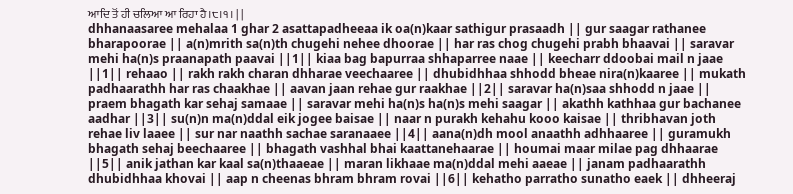ਆਦਿ ਤੋਂ ਹੀ ਚਲਿਆ ਆ ਰਿਹਾ ਹੈ।੮।੧। | |
dhhanaasaree mehalaa 1 ghar 2 asattapadheeaa ik oa(n)kaar sathigur prasaadh || gur saagar rathanee bharapoorae || a(n)mrith sa(n)th chugehi nehee dhoorae || har ras chog chugehi prabh bhaavai || saravar mehi ha(n)s praanapath paavai ||1|| kiaa bag bapurraa shhaparree naae || keecharr ddoobai mail n jaae ||1|| rehaao || rakh rakh charan dhharae veechaaree || dhubidhhaa shhodd bheae nira(n)kaaree || mukath padhaarathh har ras chaakhae || aavan jaan rehae gur raakhae ||2|| saravar ha(n)saa shhodd n jaae || praem bhagath kar sehaj samaae || saravar mehi ha(n)s ha(n)s mehi saagar || akathh kathhaa gur bachanee aadhar ||3|| su(n)n ma(n)ddal eik jogee baisae || naar n purakh kehahu kooo kaisae || thribhavan joth rehae liv laaee || sur nar naathh sachae saranaaee ||4|| aana(n)dh mool anaathh adhhaaree || guramukh bhagath sehaj beechaaree || bhagath vashhal bhai kaattanehaarae || houmai maar milae pag dhhaarae ||5|| anik jathan kar kaal sa(n)thaaeae || maran likhaae ma(n)ddal mehi aaeae || janam padhaarathh dhubidhhaa khovai || aap n cheenas bhram bhram rovai ||6|| kehatho parratho sunatho eaek || dhheeraj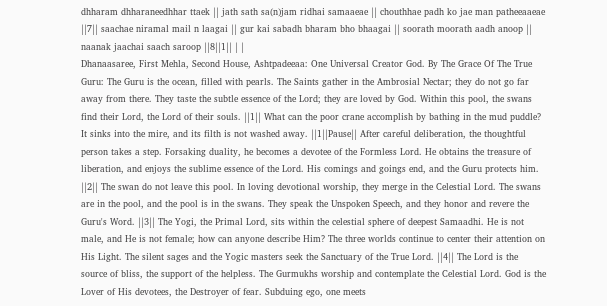dhharam dhharaneedhhar ttaek || jath sath sa(n)jam ridhai samaaeae || chouthhae padh ko jae man patheeaaeae ||7|| saachae niramal mail n laagai || gur kai sabadh bharam bho bhaagai || soorath moorath aadh anoop || naanak jaachai saach saroop ||8||1|| | |
Dhanaasaree, First Mehla, Second House, Ashtpadeeaa: One Universal Creator God. By The Grace Of The True Guru: The Guru is the ocean, filled with pearls. The Saints gather in the Ambrosial Nectar; they do not go far away from there. They taste the subtle essence of the Lord; they are loved by God. Within this pool, the swans find their Lord, the Lord of their souls. ||1|| What can the poor crane accomplish by bathing in the mud puddle? It sinks into the mire, and its filth is not washed away. ||1||Pause|| After careful deliberation, the thoughtful person takes a step. Forsaking duality, he becomes a devotee of the Formless Lord. He obtains the treasure of liberation, and enjoys the sublime essence of the Lord. His comings and goings end, and the Guru protects him. ||2|| The swan do not leave this pool. In loving devotional worship, they merge in the Celestial Lord. The swans are in the pool, and the pool is in the swans. They speak the Unspoken Speech, and they honor and revere the Guru's Word. ||3|| The Yogi, the Primal Lord, sits within the celestial sphere of deepest Samaadhi. He is not male, and He is not female; how can anyone describe Him? The three worlds continue to center their attention on His Light. The silent sages and the Yogic masters seek the Sanctuary of the True Lord. ||4|| The Lord is the source of bliss, the support of the helpless. The Gurmukhs worship and contemplate the Celestial Lord. God is the Lover of His devotees, the Destroyer of fear. Subduing ego, one meets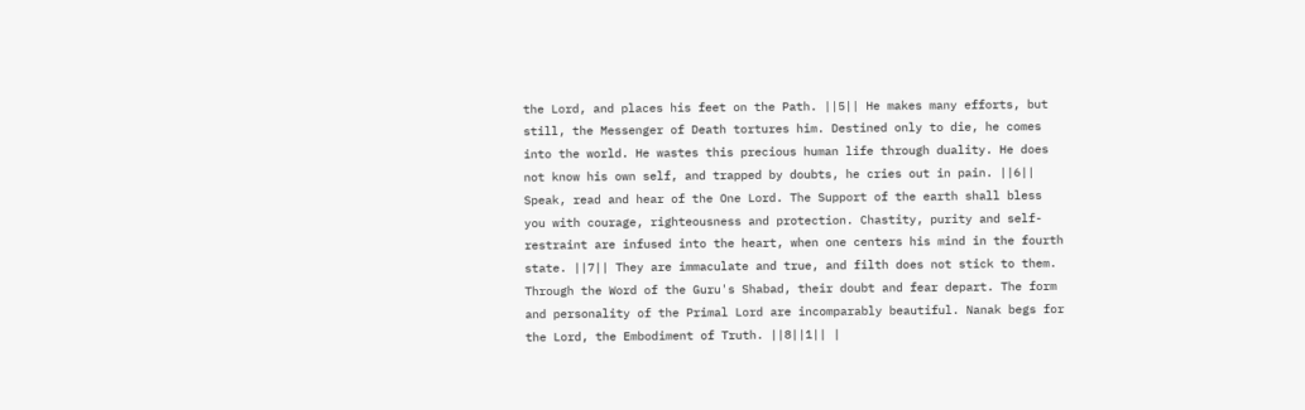the Lord, and places his feet on the Path. ||5|| He makes many efforts, but still, the Messenger of Death tortures him. Destined only to die, he comes into the world. He wastes this precious human life through duality. He does not know his own self, and trapped by doubts, he cries out in pain. ||6|| Speak, read and hear of the One Lord. The Support of the earth shall bless you with courage, righteousness and protection. Chastity, purity and self-restraint are infused into the heart, when one centers his mind in the fourth state. ||7|| They are immaculate and true, and filth does not stick to them. Through the Word of the Guru's Shabad, their doubt and fear depart. The form and personality of the Primal Lord are incomparably beautiful. Nanak begs for the Lord, the Embodiment of Truth. ||8||1|| |